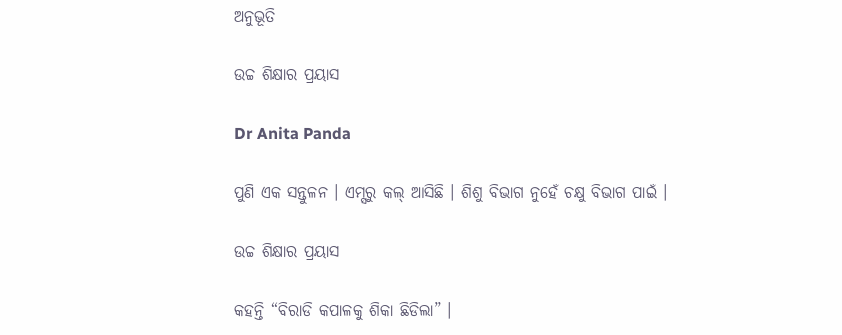ଅନୁଭୂତି

ଉଚ୍ଚ ଶିକ୍ଷାର ପ୍ରୟାସ

Dr Anita Panda

ପୁଣି ଏକ ସନ୍ତୁଳନ । ଏମ୍ସରୁ କଲ୍ ଆସିଛି । ଶିଶୁ ବିଭାଗ ନୁହେଁ ଚକ୍ଷୁ ବିଭାଗ ପାଇଁ ।

ଉଚ୍ଚ ଶିକ୍ଷାର ପ୍ରୟାସ

କହନ୍ତି “ବିରାଡି କପାଳକୁ ଶିକା ଛିଡିଲା” ।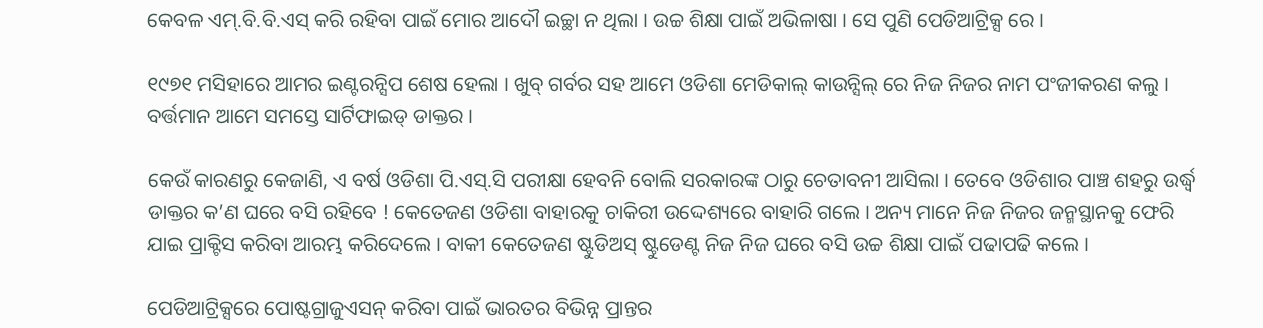କେବଳ ଏମ୍.ବି.ବି.ଏସ୍ କରି ରହିବା ପାଇଁ ମୋର ଆଦୌ ଇଚ୍ଛା ନ ଥିଲା । ଉଚ୍ଚ ଶିକ୍ଷା ପାଇଁ ଅଭିଳାଷା । ସେ ପୁଣି ପେଡିଆଟ୍ରିକ୍ସ ରେ ।

୧୯୭୧ ମସିହାରେ ଆମର ଇଣ୍ଟରନ୍ସିପ ଶେଷ ହେଲା । ଖୁବ୍ ଗର୍ବର ସହ ଆମେ ଓଡିଶା ମେଡିକାଲ୍ କାଉନ୍ସିଲ୍ ରେ ନିଜ ନିଜର ନାମ ପଂଜୀକରଣ କଲୁ । ବର୍ତ୍ତମାନ ଆମେ ସମସ୍ତେ ସାର୍ଟିଫାଇଡ୍ ଡାକ୍ତର ।

କେଉଁ କାରଣରୁ କେଜାଣି, ଏ ବର୍ଷ ଓଡିଶା ପି.ଏସ୍.ସି ପରୀକ୍ଷା ହେବନି ବୋଲି ସରକାରଙ୍କ ଠାରୁ ଚେତାବନୀ ଆସିଲା । ତେବେ ଓଡିଶାର ପାଞ୍ଚ ଶହରୁ ଉର୍ଦ୍ଧ୍ଵ ଡାକ୍ତର କ’ଣ ଘରେ ବସି ରହିବେ ! କେତେଜଣ ଓଡିଶା ବାହାରକୁ ଚାକିରୀ ଉଦ୍ଦେଶ୍ୟରେ ବାହାରି ଗଲେ । ଅନ୍ୟ ମାନେ ନିଜ ନିଜର ଜନ୍ମସ୍ଥାନକୁ ଫେରି ଯାଇ ପ୍ରାକ୍ଟିସ କରିବା ଆରମ୍ଭ କରିଦେଲେ । ବାକୀ କେତେଜଣ ଷ୍ଟୁଡିଅସ୍ ଷ୍ଟୁଡେଣ୍ଟ ନିଜ ନିଜ ଘରେ ବସି ଉଚ୍ଚ ଶିକ୍ଷା ପାଇଁ ପଢାପଢି କଲେ ।

ପେଡିଆଟ୍ରିକ୍ସରେ ପୋଷ୍ଟଗ୍ରାଜୁଏସନ୍ କରିବା ପାଇଁ ଭାରତର ବିଭିନ୍ନ ପ୍ରାନ୍ତର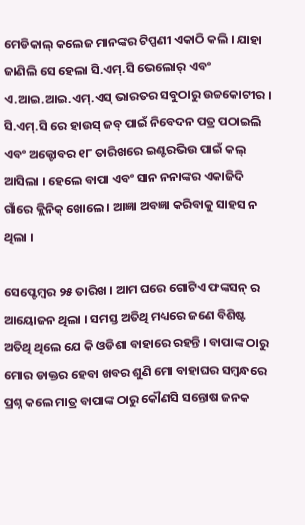ମେଡିକାଲ୍ କଲେଜ ମାନଙ୍କର ଟିପ୍ପଣୀ ଏକାଠି କଲି । ଯାହା ଜାଣିଲି ସେ ହେଲା ସି.ଏମ୍.ସି ଭେଲୋର୍ ଏବଂ ଏ.ଆଇ.ଆଇ.ଏମ୍.ଏସ୍ ଭାରତର ସବୁଠାରୁ ଉଚ୍ଚକୋଟୀର । ସି.ଏମ୍.ସି ରେ ହାଉସ୍ ଜବ୍ ପାଇଁ ନିବେଦନ ପତ୍ର ପଠାଇଲି ଏବଂ ଅକ୍ଟୋବର ୧୮ ତାରିଖରେ ଇଣ୍ଟରଭିଉ ପାଇଁ କଲ୍ ଆସିଲା । ହେଲେ ବାପା ଏବଂ ସାନ ନନାଙ୍କର ଏକାଜିଦି ଗାଁରେ କ୍ଲିନିକ୍ ଖୋଲେ । ଆଜ୍ଞା ଅବଜ୍ଞା କରିବାକୁ ସାହସ ନ ଥିଲା ।

ସେପ୍ଟେମ୍ୱର ୨୫ ତାରିଖ । ଆମ ଘରେ ଗୋଟିଏ ଫଙ୍କସନ୍ ର ଆୟୋଜନ ଥିଲା । ସମସ୍ତ ଅତିଥି ମଧ୍ୟରେ ଜଣେ ବିଶିଷ୍ଟ ଅତିଥି ଥିଲେ ଯେ କି ଓଡିଶା ବାହାରେ ରହନ୍ତି । ବାପାଙ୍କ ଠାରୁ ମୋର ଡାକ୍ତର ହେବା ଖବର ଶୁଣି ମୋ ବାହାଘର ସମ୍ୱନ୍ଧରେ ପ୍ରଶ୍ନ କଲେ ମାତ୍ର ବାପାଙ୍କ ଠାରୁ କୌଣସି ସନ୍ତୋଷ ଜନକ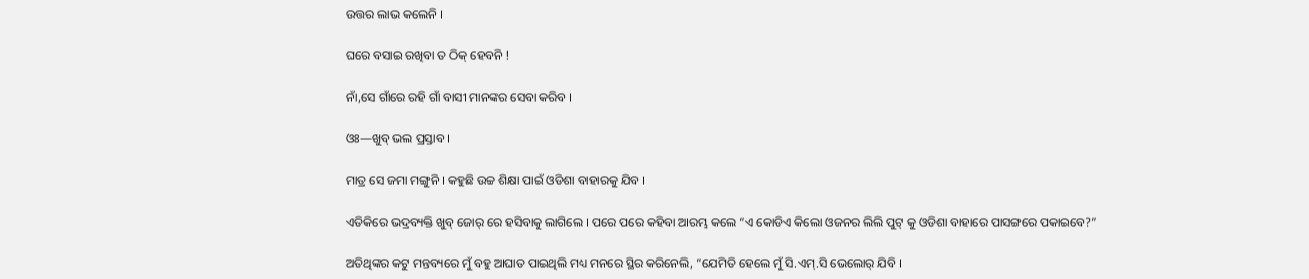ଉତ୍ତର ଲାଭ କଲେନି ।

ଘରେ ବସାଇ ରଖିବା ତ ଠିକ୍ ହେବନି !

ନାଁ,ସେ ଗାଁରେ ରହି ଗାଁ ବାସୀ ମାନଙ୍କର ସେବା କରିବ ।

ଓଃ—ଖୁବ୍ ଭଲ ପ୍ରସ୍ତାବ ।

ମାତ୍ର ସେ ଜମା ମଙ୍ଗୁନି । କହୁଛି ଉଚ୍ଚ ଶିକ୍ଷା ପାଇଁ ଓଡିଶା ବାହାରକୁ ଯିବ ।

ଏତିକିରେ ଭଦ୍ରବ୍ୟକ୍ତି ଖୁବ୍ ଜୋର୍ ରେ ହସିବାକୁ ଲାଗିଲେ । ପରେ ପରେ କହିବା ଆରମ୍ଭ କଲେ “ଏ କୋଡିଏ କିଲୋ ଓଜନର ଲିଲି ପୁଟ୍ କୁ ଓଡିଶା ବାହାରେ ପାସଙ୍ଗରେ ପକାଇବେ?”

ଅତିଥିଙ୍କର କଟୁ ମନ୍ତବ୍ୟରେ ମୁଁ ବହୁ ଆଘାତ ପାଇଥିଲି ମଧ୍ୟ ମନରେ ସ୍ଥିର କରିନେଲି, “ଯେମିତି ହେଲେ ମୁଁ ସି.ଏମ୍.ସି ଭେଲୋର୍ ଯିବି ।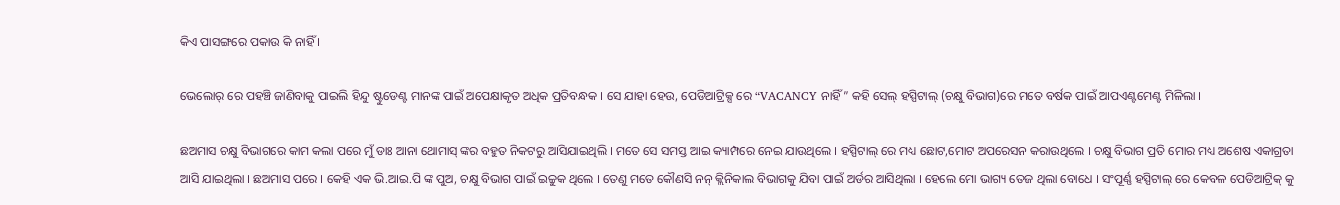କିଏ ପାସଙ୍ଗରେ ପକାଉ କି ନାହିଁ ।

ଭେଲୋର୍ ରେ ପହଞ୍ଚି ଜାଣିବାକୁ ପାଇଲି ହିନ୍ଦୁ ଷ୍ଟୁଡେଣ୍ଟ ମାନଙ୍କ ପାଇଁ ଅପେକ୍ଷାକୃତ ଅଧିକ ପ୍ରତିବନ୍ଧକ । ସେ ଯାହା ହେଉ, ପେଡିଆଟ୍ରିକ୍ସ ରେ “VACANCY ନାହିଁ” କହି ସେଲ୍ ହସ୍ପିଟାଲ୍ (ଚକ୍ଷୁ ବିଭାଗ)ରେ ମତେ ବର୍ଷକ ପାଇଁ ଆପଏଣ୍ଟମେଣ୍ଟ ମିଳିଲା ।

ଛଅମାସ ଚକ୍ଷୁ ବିଭାଗରେ କାମ କଲା ପରେ ମୁଁ ଡାଃ ଆନା ଥୋମାସ୍ ଙ୍କର ବହୁତ ନିକଟରୁ ଆସିଯାଇଥିଲି । ମତେ ସେ ସମସ୍ତ ଆଇ କ୍ୟାମ୍ପରେ ନେଇ ଯାଉଥିଲେ । ହସ୍ପିଟାଲ୍ ରେ ମଧ୍ୟ ଛୋଟ,ମୋଟ ଅପରେସନ କରାଉଥିଲେ । ଚକ୍ଷୁ ବିଭାଗ ପ୍ରତି ମୋର ମଧ୍ୟ ଅଶେଷ ଏକାଗ୍ରତା ଆସି ଯାଇଥିଲା । ଛଅମାସ ପରେ । କେହି ଏକ ଭି.ଆଇ.ପି ଙ୍କ ପୁଅ, ଚକ୍ଷୁ ବିଭାଗ ପାଇଁ ଇଚ୍ଚୁକ ଥିଲେ । ତେଣୁ ମତେ କୌଣସି ନନ୍ କ୍ଲିନିକାଲ ବିଭାଗକୁ ଯିବା ପାଇଁ ଅର୍ଡର ଆସିଥିଲା । ହେଲେ ମୋ ଭାଗ୍ୟ ତେଜ ଥିଲା ବୋଧେ । ସଂପୂର୍ଣ୍ଣ ହସ୍ପିଟାଲ୍ ରେ କେବଳ ପେଡିଆଟ୍ରିକ୍ କୁ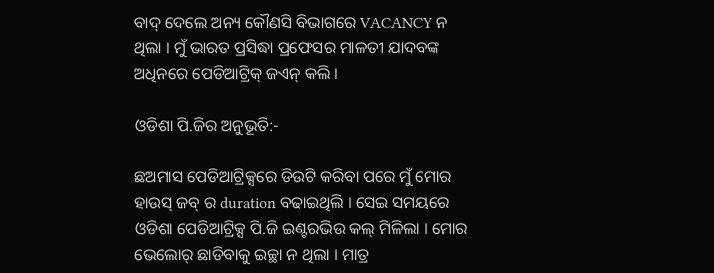ବାଦ୍ ଦେଲେ ଅନ୍ୟ କୌଣସି ବିଭାଗରେ VACANCY ନ ଥିଲା । ମୁଁ ଭାରତ ପ୍ରସିଦ୍ଧା ପ୍ରଫେସର ମାଳତୀ ଯାଦବଙ୍କ ଅଧିନରେ ପେଡିଆଟ୍ରିକ୍ ଜଏନ୍ କଲି ।

ଓଡିଶା ପି.ଜିର ଅନୁଭୂତି:-

ଛଅମାସ ପେଡିଆଟ୍ରିକ୍ସରେ ଡିଉଟି କରିବା ପରେ ମୁଁ ମୋର ହାଉସ୍ ଜବ୍ ର duration ବଢାଇଥିଲି । ସେଇ ସମୟରେ ଓଡିଶା ପେଡିଆଟ୍ରିକ୍ସ ପି.ଜି ଇଣ୍ଟରଭିଉ କଲ୍ ମିଳିଲା । ମୋର ଭେଲୋର୍ ଛାଡିବାକୁ ଇଚ୍ଛା ନ ଥିଲା । ମାତ୍ର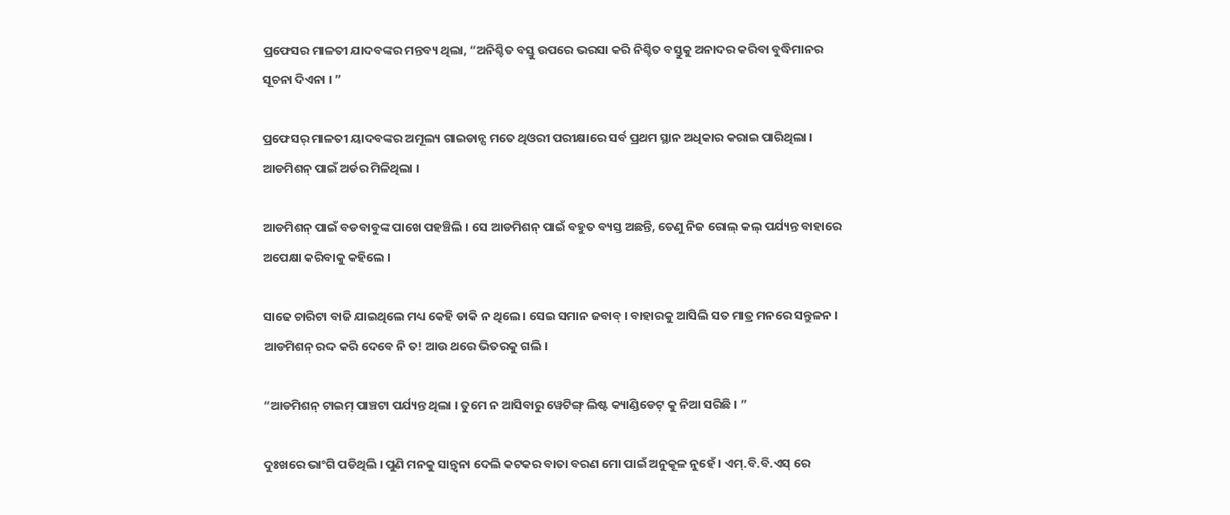ପ୍ରଫେସର ମାଳତୀ ଯାଦବଙ୍କର ମନ୍ତବ୍ୟ ଥିଲା, “ଅନିଶ୍ଚିତ ବସ୍ତୁ ଉପରେ ଭରସା କରି ନିଶ୍ଚିତ ବସ୍ତୁକୁ ଅନାଦର କରିବା ବୁଦ୍ଧିମାନର ସୂଚନା ଦିଏନା । ”

ପ୍ରଫେସର୍ ମାଳତୀ ୟାଦବଙ୍କର ଅମୂଲ୍ୟ ଗାଇଡାନ୍ସ ମତେ ଥିଓରୀ ପରୀକ୍ଷାରେ ସର୍ବ ପ୍ରଥମ ସ୍ଥାନ ଅଧିକାର କରାଇ ପାରିଥିଲା । ଆଡମିଶନ୍ ପାଇଁ ଅର୍ଡର ମିଳିଥିଲା ।

ଆଡମିଶନ୍ ପାଇଁ ବଡବାବୁଙ୍କ ପାଖେ ପହଞ୍ଚିଲି । ସେ ଆଡମିଶନ୍ ପାଇଁ ବହୁତ ବ୍ୟସ୍ତ ଅଛନ୍ତି, ତେଣୁ ନିଜ ରୋଲ୍ କଲ୍ ପର୍ଯ୍ୟନ୍ତ ବାହାରେ ଅପେକ୍ଷା କରିବାକୁ କହିଲେ ।

ସାଢେ ଚାରିଟା ବାଜି ଯାଇଥିଲେ ମଧ୍ୟ କେହି ଡାକି ନ ଥିଲେ । ସେଇ ସମାନ ଜବାବ୍ । ବାହାରକୁ ଆସିଲି ସତ ମାତ୍ର ମନରେ ସନ୍ତୁଳନ । ଆଡମିଶନ୍ ରଦ୍ଦ କରି ଦେବେ ନି ତ! ଆଉ ଥରେ ଭିତରକୁ ଗଲି ।

“ଆଡମିଶନ୍ ଟାଇମ୍ ପାଞ୍ଚଟା ପର୍ଯ୍ୟନ୍ତ ଥିଲା । ତୁମେ ନ ଆସିବାରୁ ୱେଟିଙ୍ଗ୍ ଲିଷ୍ଟ କ୍ୟାଣ୍ଡିଡେଟ୍ କୁ ନିଆ ସରିଛି । ”

ଦୁଃଖରେ ଭାଂଗି ପଡିଥିଲି । ପୁଣି ମନକୁ ସାନ୍ତ୍ୱନା ଦେଲି କଟକର ବାତା ବରଣ ମୋ ପାଇଁ ଅନୁକୂଳ ନୁହେଁ । ଏମ୍.ବି.ବି.ଏସ୍ ରେ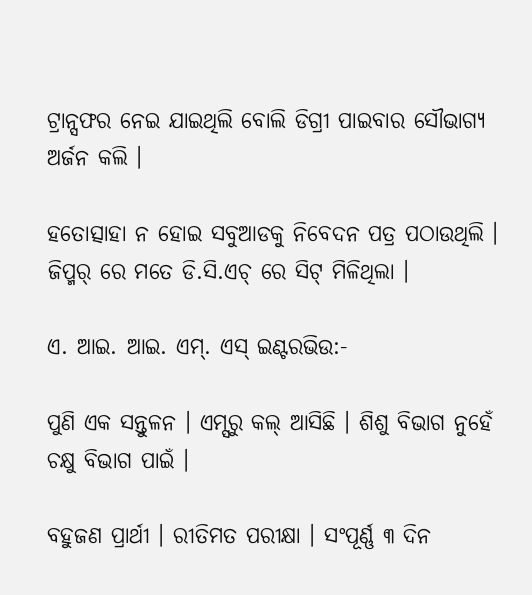ଟ୍ରାନ୍ସଫର ନେଇ ଯାଇଥିଲି ବୋଲି ଡିଗ୍ରୀ ପାଇବାର ସୌଭାଗ୍ୟ ଅର୍ଜନ କଲି ।

ହତୋତ୍ସାହା ନ ହୋଇ ସବୁଆଡକୁ ନିବେଦନ ପତ୍ର ପଠାଉଥିଲି । ଜିପ୍ମର୍ ରେ ମତେ ଡି.ସି.ଏଚ୍ ରେ ସିଟ୍ ମିଳିଥିଲା ।

ଏ. ଆଇ. ଆଇ. ଏମ୍. ଏସ୍ ଇଣ୍ଟରଭିଉ:-

ପୁଣି ଏକ ସନ୍ତୁଳନ । ଏମ୍ସରୁ କଲ୍ ଆସିଛି । ଶିଶୁ ବିଭାଗ ନୁହେଁ ଚକ୍ଷୁ ବିଭାଗ ପାଇଁ ।

ବହୁଜଣ ପ୍ରାର୍ଥୀ । ରୀତିମତ ପରୀକ୍ଷା । ସଂପୂର୍ଣ୍ଣ ୩ ଦିନ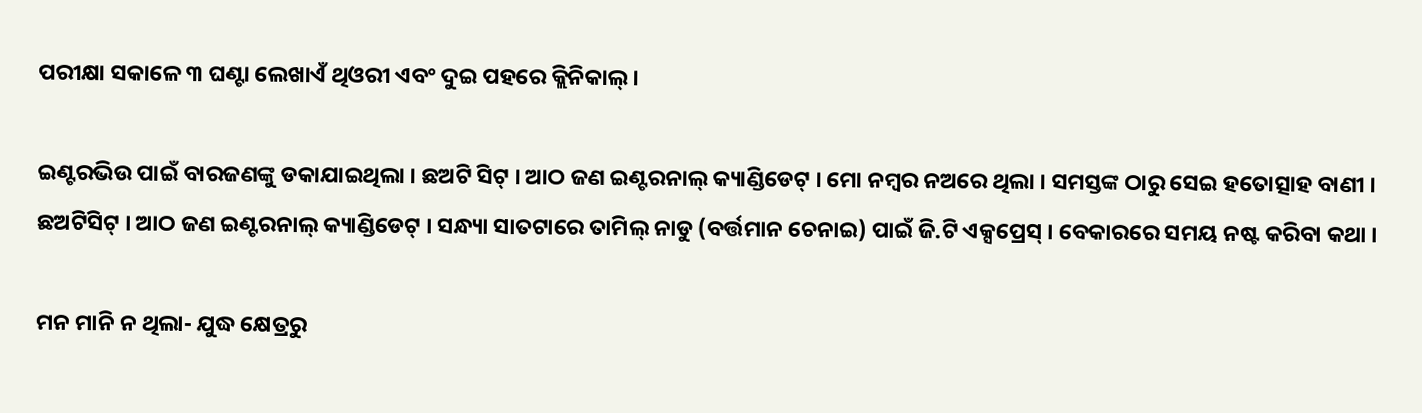ପରୀକ୍ଷା ସକାଳେ ୩ ଘଣ୍ଟା ଲେଖାଏଁ ଥିଓରୀ ଏବଂ ଦୁଇ ପହରେ କ୍ଲିନିକାଲ୍ ।

ଇଣ୍ଟରଭିଉ ପାଇଁ ବାରଜଣଙ୍କୁ ଡକାଯାଇଥିଲା । ଛଅଟି ସିଟ୍ । ଆଠ ଜଣ ଇଣ୍ଟରନାଲ୍ କ୍ୟାଣ୍ଡିଡେଟ୍ । ମୋ ନମ୍ୱର ନଅରେ ଥିଲା । ସମସ୍ତଙ୍କ ଠାରୁ ସେଇ ହତୋତ୍ସାହ ବାଣୀ । ଛଅଟିସିଟ୍ । ଆଠ ଜଣ ଇଣ୍ଟରନାଲ୍ କ୍ୟାଣ୍ଡିଡେଟ୍ । ସନ୍ଧ୍ୟା ସାତଟାରେ ତାମିଲ୍ ନାଡୁ (ବର୍ତ୍ତମାନ ଚେନାଇ) ପାଇଁ ଜି.ଟି ଏକ୍ସପ୍ରେସ୍ । ବେକାରରେ ସମୟ ନଷ୍ଟ କରିବା କଥା ।

ମନ ମାନି ନ ଥିଲା- ଯୁଦ୍ଧ କ୍ଷେତ୍ରରୁ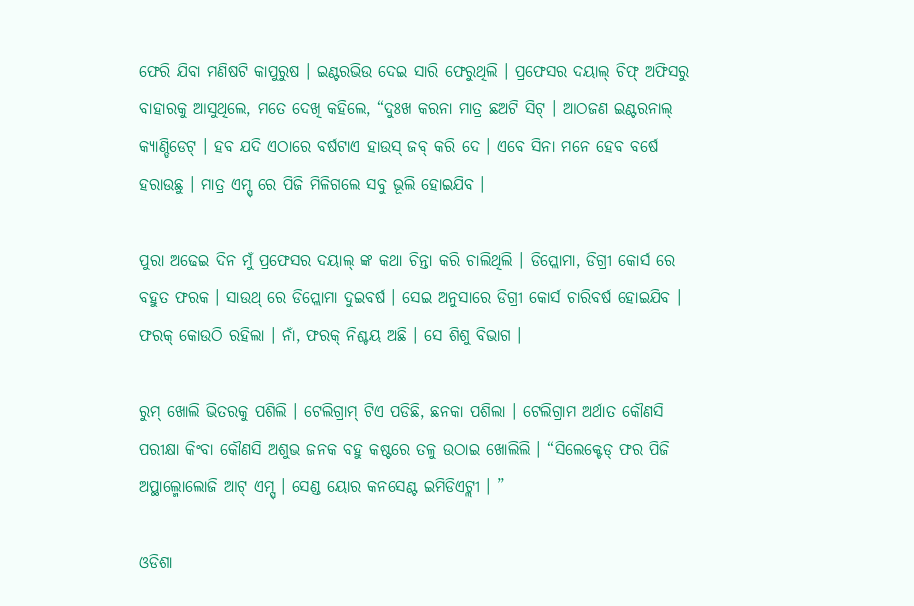ଫେରି ଯିବା ମଣିଷଟି କାପୁରୁଷ । ଇଣ୍ଟରଭିଉ ଦେଇ ସାରି ଫେରୁଥିଲି । ପ୍ରଫେସର ଦୟାଲ୍ ଚିଫ୍ ଅଫିସରୁ ବାହାରକୁ ଆସୁଥିଲେ, ମତେ ଦେଖି କହିଲେ, “ଦୁଃଖ କରନା ମାତ୍ର ଛଅଟି ସିଟ୍ । ଆଠଜଣ ଇଣ୍ଟରନାଲ୍ କ୍ୟାଣ୍ଡିଡେଟ୍ । ହବ ଯଦି ଏଠାରେ ବର୍ଷଟାଏ ହାଉସ୍ ଜବ୍ କରି ଦେ । ଏବେ ସିନା ମନେ ହେବ ବର୍ଷେ ହରାଉଛୁ । ମାତ୍ର ଏମ୍ସ୍ ରେ ପିଜି ମିଳିଗଲେ ସବୁ ଭୂଲି ହୋଇଯିବ ।

ପୁରା ଅଢେଇ ଦିନ ମୁଁ ପ୍ରଫେସର ଦୟାଲ୍ ଙ୍କ କଥା ଚିନ୍ତା କରି ଚାଲିଥିଲି । ଡିପ୍ଲୋମା, ଡିଗ୍ରୀ କୋର୍ସ ରେ ବହୁତ ଫରକ । ସାଉଥ୍ ରେ ଡିପ୍ଲୋମା ଦୁଇବର୍ଷ । ସେଇ ଅନୁସାରେ ଡିଗ୍ରୀ କୋର୍ସ ଚାରିବର୍ଷ ହୋଇଯିବ । ଫରକ୍ କୋଉଠି ରହିଲା । ନାଁ, ଫରକ୍ ନିଶ୍ଚୟ ଅଛି । ସେ ଶିଶୁ ବିଭାଗ ।

ରୁମ୍ ଖୋଲି ଭିତରକୁ ପଶିଲି । ଟେଲିଗ୍ରାମ୍ ଟିଏ ପଡିଛି, ଛନକା ପଶିଲା । ଟେଲିଗ୍ରାମ ଅର୍ଥାତ କୌଣସି ପରୀକ୍ଷା କିଂବା କୌଣସି ଅଶୁଭ ଜନକ ବହୁ କଷ୍ଟରେ ତଳୁ ଉଠାଇ ଖୋଲିଲି । “ସିଲେକ୍ଟେଡ୍ ଫର ପିଜି ଅପ୍ଥାଲ୍ମୋଲୋଜି ଆଟ୍ ଏମ୍ସ୍ । ସେଣ୍ଡ ୟୋର କନସେଣ୍ଟ ଇମିଡିଏଟ୍ଲୀ । ”

ଓଡିଶା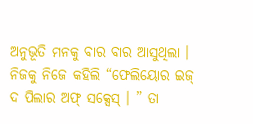ଅନୁଭୂତି ମନକୁ ବାର ବାର ଆସୁଥିଲା । ନିଜକୁ ନିଜେ କହିଲି “ଫେଲିୟୋର ଇଜ୍ ଦ ପିଲାର ଅଫ୍ ସକ୍ସେସ୍ । ” ତା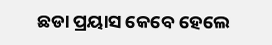ଛଡା ପ୍ରୟାସ କେବେ ହେଲେ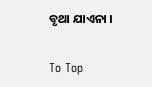ବୃଥା ଯାଏନା ।

To Top